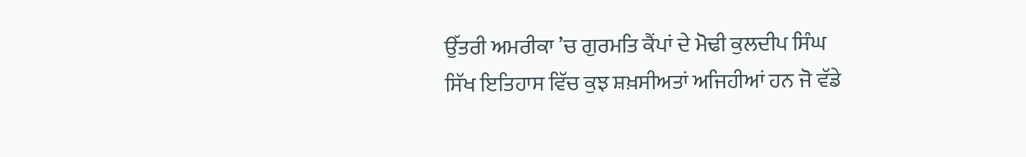ਉੱਤਰੀ ਅਮਰੀਕਾ ’ਚ ਗੁਰਮਤਿ ਕੈਂਪਾਂ ਦੇ ਮੋਢੀ ਕੁਲਦੀਪ ਸਿੰਘ
ਸਿੱਖ ਇਤਿਹਾਸ ਵਿੱਚ ਕੁਝ ਸ਼ਖ਼ਸੀਅਤਾਂ ਅਜਿਹੀਆਂ ਹਨ ਜੋ ਵੱਡੇ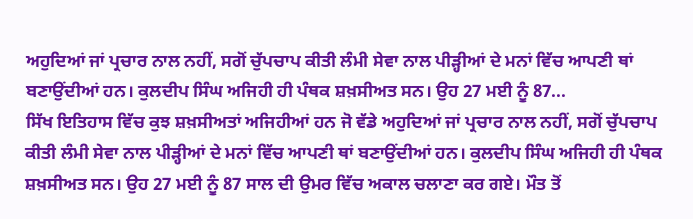ਅਹੁਦਿਆਂ ਜਾਂ ਪ੍ਰਚਾਰ ਨਾਲ ਨਹੀਂ, ਸਗੋਂ ਚੁੱਪਚਾਪ ਕੀਤੀ ਲੰਮੀ ਸੇਵਾ ਨਾਲ ਪੀੜ੍ਹੀਆਂ ਦੇ ਮਨਾਂ ਵਿੱਚ ਆਪਣੀ ਥਾਂ ਬਣਾਉਂਦੀਆਂ ਹਨ। ਕੁਲਦੀਪ ਸਿੰਘ ਅਜਿਹੀ ਹੀ ਪੰਥਕ ਸ਼ਖ਼ਸੀਅਤ ਸਨ। ਉਹ 27 ਮਈ ਨੂੰ 87...
ਸਿੱਖ ਇਤਿਹਾਸ ਵਿੱਚ ਕੁਝ ਸ਼ਖ਼ਸੀਅਤਾਂ ਅਜਿਹੀਆਂ ਹਨ ਜੋ ਵੱਡੇ ਅਹੁਦਿਆਂ ਜਾਂ ਪ੍ਰਚਾਰ ਨਾਲ ਨਹੀਂ, ਸਗੋਂ ਚੁੱਪਚਾਪ ਕੀਤੀ ਲੰਮੀ ਸੇਵਾ ਨਾਲ ਪੀੜ੍ਹੀਆਂ ਦੇ ਮਨਾਂ ਵਿੱਚ ਆਪਣੀ ਥਾਂ ਬਣਾਉਂਦੀਆਂ ਹਨ। ਕੁਲਦੀਪ ਸਿੰਘ ਅਜਿਹੀ ਹੀ ਪੰਥਕ ਸ਼ਖ਼ਸੀਅਤ ਸਨ। ਉਹ 27 ਮਈ ਨੂੰ 87 ਸਾਲ ਦੀ ਉਮਰ ਵਿੱਚ ਅਕਾਲ ਚਲਾਣਾ ਕਰ ਗਏ। ਮੌਤ ਤੋਂ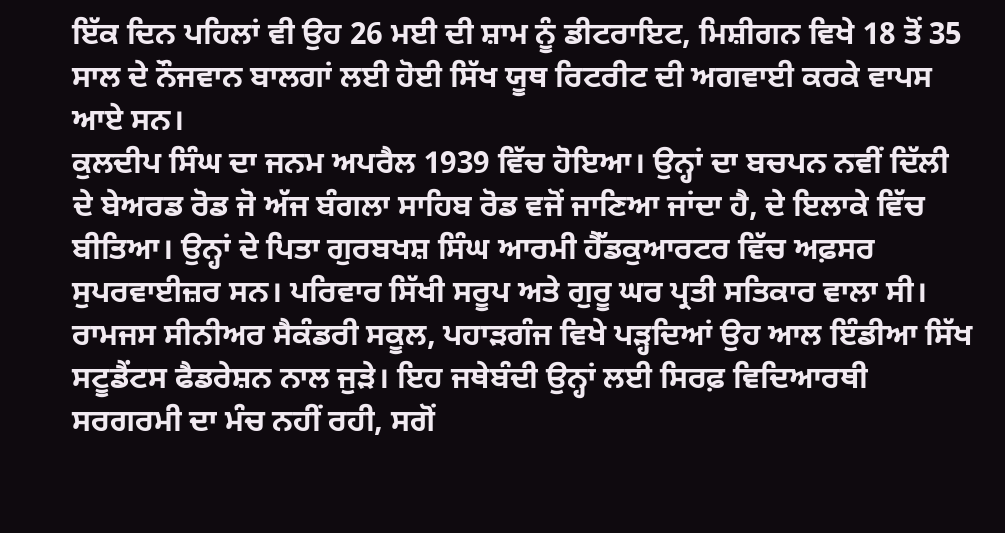ਇੱਕ ਦਿਨ ਪਹਿਲਾਂ ਵੀ ਉਹ 26 ਮਈ ਦੀ ਸ਼ਾਮ ਨੂੰ ਡੀਟਰਾਇਟ, ਮਿਸ਼ੀਗਨ ਵਿਖੇ 18 ਤੋਂ 35 ਸਾਲ ਦੇ ਨੌਜਵਾਨ ਬਾਲਗਾਂ ਲਈ ਹੋਈ ਸਿੱਖ ਯੂਥ ਰਿਟਰੀਟ ਦੀ ਅਗਵਾਈ ਕਰਕੇ ਵਾਪਸ ਆਏ ਸਨ।
ਕੁਲਦੀਪ ਸਿੰਘ ਦਾ ਜਨਮ ਅਪਰੈਲ 1939 ਵਿੱਚ ਹੋਇਆ। ਉਨ੍ਹਾਂ ਦਾ ਬਚਪਨ ਨਵੀਂ ਦਿੱਲੀ ਦੇ ਬੇਅਰਡ ਰੋਡ ਜੋ ਅੱਜ ਬੰਗਲਾ ਸਾਹਿਬ ਰੋਡ ਵਜੋਂ ਜਾਣਿਆ ਜਾਂਦਾ ਹੈ, ਦੇ ਇਲਾਕੇ ਵਿੱਚ ਬੀਤਿਆ। ਉਨ੍ਹਾਂ ਦੇ ਪਿਤਾ ਗੁਰਬਖਸ਼ ਸਿੰਘ ਆਰਮੀ ਹੈੱਡਕੁਆਰਟਰ ਵਿੱਚ ਅਫ਼ਸਰ ਸੁਪਰਵਾਈਜ਼ਰ ਸਨ। ਪਰਿਵਾਰ ਸਿੱਖੀ ਸਰੂਪ ਅਤੇ ਗੁਰੂ ਘਰ ਪ੍ਰਤੀ ਸਤਿਕਾਰ ਵਾਲਾ ਸੀ। ਰਾਮਜਸ ਸੀਨੀਅਰ ਸੈਕੰਡਰੀ ਸਕੂਲ, ਪਹਾੜਗੰਜ ਵਿਖੇ ਪੜ੍ਹਦਿਆਂ ਉਹ ਆਲ ਇੰਡੀਆ ਸਿੱਖ ਸਟੂਡੈਂਟਸ ਫੈਡਰੇਸ਼ਨ ਨਾਲ ਜੁੜੇ। ਇਹ ਜਥੇਬੰਦੀ ਉਨ੍ਹਾਂ ਲਈ ਸਿਰਫ਼ ਵਿਦਿਆਰਥੀ ਸਰਗਰਮੀ ਦਾ ਮੰਚ ਨਹੀਂ ਰਹੀ, ਸਗੋਂ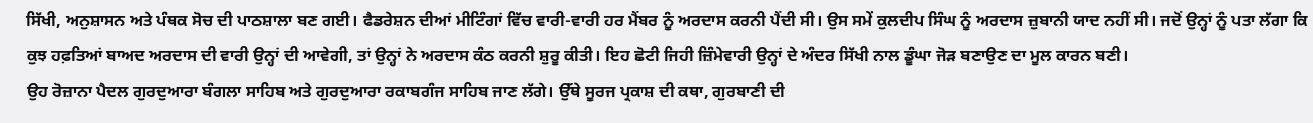ਸਿੱਖੀ, ਅਨੁਸ਼ਾਸਨ ਅਤੇ ਪੰਥਕ ਸੋਚ ਦੀ ਪਾਠਸ਼ਾਲਾ ਬਣ ਗਈ। ਫੈਡਰੇਸ਼ਨ ਦੀਆਂ ਮੀਟਿੰਗਾਂ ਵਿੱਚ ਵਾਰੀ-ਵਾਰੀ ਹਰ ਮੈਂਬਰ ਨੂੰ ਅਰਦਾਸ ਕਰਨੀ ਪੈਂਦੀ ਸੀ। ਉਸ ਸਮੇਂ ਕੁਲਦੀਪ ਸਿੰਘ ਨੂੰ ਅਰਦਾਸ ਜ਼ੁਬਾਨੀ ਯਾਦ ਨਹੀਂ ਸੀ। ਜਦੋਂ ਉਨ੍ਹਾਂ ਨੂੰ ਪਤਾ ਲੱਗਾ ਕਿ ਕੁਝ ਹਫ਼ਤਿਆਂ ਬਾਅਦ ਅਰਦਾਸ ਦੀ ਵਾਰੀ ਉਨ੍ਹਾਂ ਦੀ ਆਵੇਗੀ, ਤਾਂ ਉਨ੍ਹਾਂ ਨੇ ਅਰਦਾਸ ਕੰਠ ਕਰਨੀ ਸ਼ੁਰੂ ਕੀਤੀ। ਇਹ ਛੋਟੀ ਜਿਹੀ ਜ਼ਿੰਮੇਵਾਰੀ ਉਨ੍ਹਾਂ ਦੇ ਅੰਦਰ ਸਿੱਖੀ ਨਾਲ ਡੂੰਘਾ ਜੋੜ ਬਣਾਉਣ ਦਾ ਮੂਲ ਕਾਰਨ ਬਣੀ।
ਉਹ ਰੋਜ਼ਾਨਾ ਪੈਦਲ ਗੁਰਦੁਆਰਾ ਬੰਗਲਾ ਸਾਹਿਬ ਅਤੇ ਗੁਰਦੁਆਰਾ ਰਕਾਬਗੰਜ ਸਾਹਿਬ ਜਾਣ ਲੱਗੇ। ਉੱਥੇ ਸੂਰਜ ਪ੍ਰਕਾਸ਼ ਦੀ ਕਥਾ, ਗੁਰਬਾਣੀ ਦੀ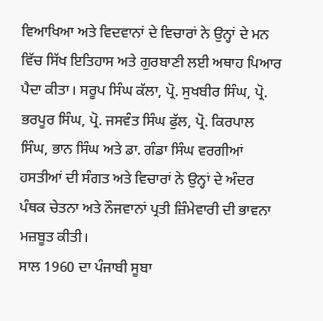ਵਿਆਖਿਆ ਅਤੇ ਵਿਦਵਾਨਾਂ ਦੇ ਵਿਚਾਰਾਂ ਨੇ ਉਨ੍ਹਾਂ ਦੇ ਮਨ ਵਿੱਚ ਸਿੱਖ ਇਤਿਹਾਸ ਅਤੇ ਗੁਰਬਾਣੀ ਲਈ ਅਥਾਹ ਪਿਆਰ ਪੈਦਾ ਕੀਤਾ। ਸਰੂਪ ਸਿੰਘ ਕੱਲਾ, ਪ੍ਰੋ. ਸੁਖਬੀਰ ਸਿੰਘ, ਪ੍ਰੋ. ਭਰਪੂਰ ਸਿੰਘ, ਪ੍ਰੋ. ਜਸਵੰਤ ਸਿੰਘ ਫੁੱਲ, ਪ੍ਰੋ. ਕਿਰਪਾਲ ਸਿੰਘ, ਭਾਨ ਸਿੰਘ ਅਤੇ ਡਾ. ਗੰਡਾ ਸਿੰਘ ਵਰਗੀਆਂ ਹਸਤੀਆਂ ਦੀ ਸੰਗਤ ਅਤੇ ਵਿਚਾਰਾਂ ਨੇ ਉਨ੍ਹਾਂ ਦੇ ਅੰਦਰ ਪੰਥਕ ਚੇਤਨਾ ਅਤੇ ਨੌਜਵਾਨਾਂ ਪ੍ਰਤੀ ਜ਼ਿੰਮੇਵਾਰੀ ਦੀ ਭਾਵਨਾ ਮਜ਼ਬੂਤ ਕੀਤੀ।
ਸਾਲ 1960 ਦਾ ਪੰਜਾਬੀ ਸੂਬਾ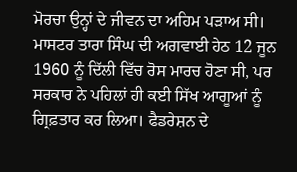ਮੋਰਚਾ ਉਨ੍ਹਾਂ ਦੇ ਜੀਵਨ ਦਾ ਅਹਿਮ ਪੜਾਅ ਸੀ। ਮਾਸਟਰ ਤਾਰਾ ਸਿੰਘ ਦੀ ਅਗਵਾਈ ਹੇਠ 12 ਜੂਨ 1960 ਨੂੰ ਦਿੱਲੀ ਵਿੱਚ ਰੋਸ ਮਾਰਚ ਹੋਣਾ ਸੀ, ਪਰ ਸਰਕਾਰ ਨੇ ਪਹਿਲਾਂ ਹੀ ਕਈ ਸਿੱਖ ਆਗੂਆਂ ਨੂੰ ਗ੍ਰਿਫ਼ਤਾਰ ਕਰ ਲਿਆ। ਫੈਡਰੇਸ਼ਨ ਦੇ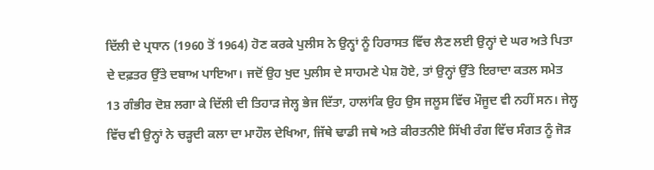ਦਿੱਲੀ ਦੇ ਪ੍ਰਧਾਨ (1960 ਤੋਂ 1964) ਹੋਣ ਕਰਕੇ ਪੁਲੀਸ ਨੇ ਉਨ੍ਹਾਂ ਨੂੰ ਹਿਰਾਸਤ ਵਿੱਚ ਲੈਣ ਲਈ ਉਨ੍ਹਾਂ ਦੇ ਘਰ ਅਤੇ ਪਿਤਾ ਦੇ ਦਫ਼ਤਰ ਉੱਤੇ ਦਬਾਅ ਪਾਇਆ। ਜਦੋਂ ਉਹ ਖੁਦ ਪੁਲੀਸ ਦੇ ਸਾਹਮਣੇ ਪੇਸ਼ ਹੋਏ, ਤਾਂ ਉਨ੍ਹਾਂ ਉੱਤੇ ਇਰਾਦਾ ਕਤਲ ਸਮੇਤ 13 ਗੰਭੀਰ ਦੋਸ਼ ਲਗਾ ਕੇ ਦਿੱਲੀ ਦੀ ਤਿਹਾੜ ਜੇਲ੍ਹ ਭੇਜ ਦਿੱਤਾ, ਹਾਲਾਂਕਿ ਉਹ ਉਸ ਜਲੂਸ ਵਿੱਚ ਮੌਜੂਦ ਵੀ ਨਹੀਂ ਸਨ। ਜੇਲ੍ਹ ਵਿੱਚ ਵੀ ਉਨ੍ਹਾਂ ਨੇ ਚੜ੍ਹਦੀ ਕਲਾ ਦਾ ਮਾਹੌਲ ਦੇਖਿਆ, ਜਿੱਥੇ ਢਾਡੀ ਜਥੇ ਅਤੇ ਕੀਰਤਨੀਏ ਸਿੱਖੀ ਰੰਗ ਵਿੱਚ ਸੰਗਤ ਨੂੰ ਜੋੜ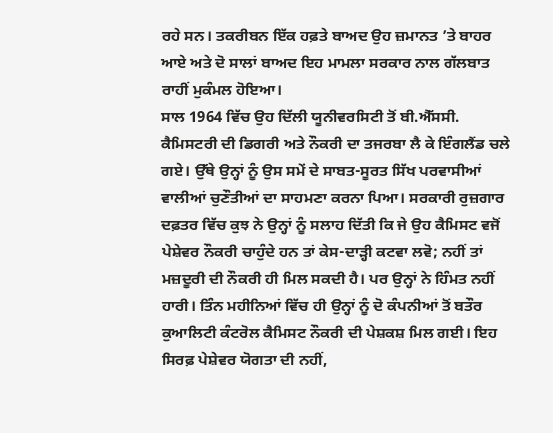ਰਹੇ ਸਨ। ਤਕਰੀਬਨ ਇੱਕ ਹਫ਼ਤੇ ਬਾਅਦ ਉਹ ਜ਼ਮਾਨਤ ’ਤੇ ਬਾਹਰ ਆਏ ਅਤੇ ਦੋ ਸਾਲਾਂ ਬਾਅਦ ਇਹ ਮਾਮਲਾ ਸਰਕਾਰ ਨਾਲ ਗੱਲਬਾਤ ਰਾਹੀਂ ਮੁਕੰਮਲ ਹੋਇਆ।
ਸਾਲ 1964 ਵਿੱਚ ਉਹ ਦਿੱਲੀ ਯੂਨੀਵਰਸਿਟੀ ਤੋਂ ਬੀ.ਐੱਸਸੀ. ਕੈਮਿਸਟਰੀ ਦੀ ਡਿਗਰੀ ਅਤੇ ਨੌਕਰੀ ਦਾ ਤਜਰਬਾ ਲੈ ਕੇ ਇੰਗਲੈਂਡ ਚਲੇ ਗਏ। ਉੱਥੇ ਉਨ੍ਹਾਂ ਨੂੰ ਉਸ ਸਮੇਂ ਦੇ ਸਾਬਤ-ਸੂਰਤ ਸਿੱਖ ਪਰਵਾਸੀਆਂ ਵਾਲੀਆਂ ਚੁਣੌਤੀਆਂ ਦਾ ਸਾਹਮਣਾ ਕਰਨਾ ਪਿਆ। ਸਰਕਾਰੀ ਰੁਜ਼ਗਾਰ ਦਫ਼ਤਰ ਵਿੱਚ ਕੁਝ ਨੇ ਉਨ੍ਹਾਂ ਨੂੰ ਸਲਾਹ ਦਿੱਤੀ ਕਿ ਜੇ ਉਹ ਕੈਮਿਸਟ ਵਜੋਂ ਪੇਸ਼ੇਵਰ ਨੌਕਰੀ ਚਾਹੁੰਦੇ ਹਨ ਤਾਂ ਕੇਸ-ਦਾੜ੍ਹੀ ਕਟਵਾ ਲਵੋ; ਨਹੀਂ ਤਾਂ ਮਜ਼ਦੂਰੀ ਦੀ ਨੌਕਰੀ ਹੀ ਮਿਲ ਸਕਦੀ ਹੈ। ਪਰ ਉਨ੍ਹਾਂ ਨੇ ਹਿੰਮਤ ਨਹੀਂ ਹਾਰੀ। ਤਿੰਨ ਮਹੀਨਿਆਂ ਵਿੱਚ ਹੀ ਉਨ੍ਹਾਂ ਨੂੰ ਦੋ ਕੰਪਨੀਆਂ ਤੋਂ ਬਤੌਰ ਕੁਆਲਿਟੀ ਕੰਟਰੋਲ ਕੈਮਿਸਟ ਨੌਕਰੀ ਦੀ ਪੇਸ਼ਕਸ਼ ਮਿਲ ਗਈ। ਇਹ ਸਿਰਫ਼ ਪੇਸ਼ੇਵਰ ਯੋਗਤਾ ਦੀ ਨਹੀਂ,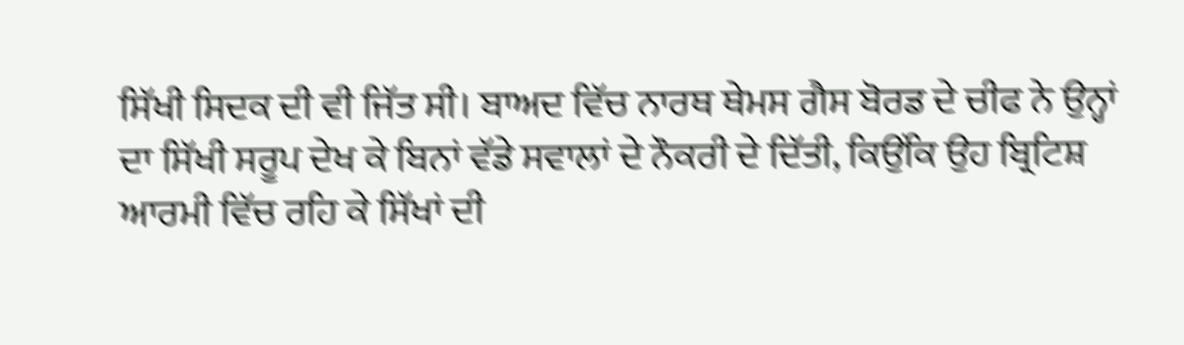ਸਿੱਖੀ ਸਿਦਕ ਦੀ ਵੀ ਜਿੱਤ ਸੀ। ਬਾਅਦ ਵਿੱਚ ਨਾਰਥ ਥੇਮਸ ਗੈਸ ਬੋਰਡ ਦੇ ਚੀਫ ਨੇ ਉਨ੍ਹਾਂ ਦਾ ਸਿੱਖੀ ਸਰੂਪ ਦੇਖ ਕੇ ਬਿਨਾਂ ਵੱਡੇ ਸਵਾਲਾਂ ਦੇ ਨੌਕਰੀ ਦੇ ਦਿੱਤੀ, ਕਿਉਂਕਿ ਉਹ ਬ੍ਰਿਟਿਸ਼ ਆਰਮੀ ਵਿੱਚ ਰਹਿ ਕੇ ਸਿੱਖਾਂ ਦੀ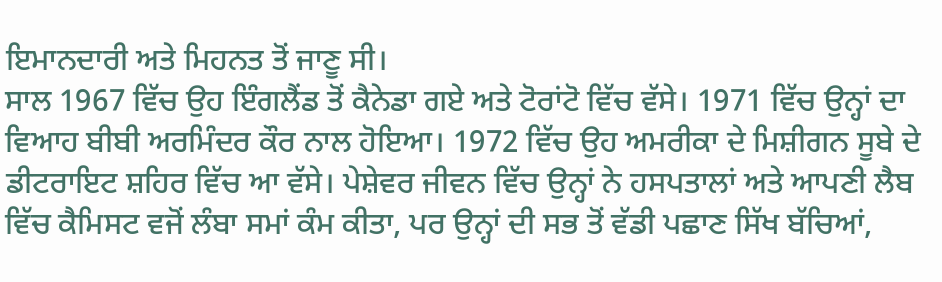ਇਮਾਨਦਾਰੀ ਅਤੇ ਮਿਹਨਤ ਤੋਂ ਜਾਣੂ ਸੀ।
ਸਾਲ 1967 ਵਿੱਚ ਉਹ ਇੰਗਲੈਂਡ ਤੋਂ ਕੈਨੇਡਾ ਗਏ ਅਤੇ ਟੋਰਾਂਟੋ ਵਿੱਚ ਵੱਸੇ। 1971 ਵਿੱਚ ਉਨ੍ਹਾਂ ਦਾ ਵਿਆਹ ਬੀਬੀ ਅਰਮਿੰਦਰ ਕੌਰ ਨਾਲ ਹੋਇਆ। 1972 ਵਿੱਚ ਉਹ ਅਮਰੀਕਾ ਦੇ ਮਿਸ਼ੀਗਨ ਸੂਬੇ ਦੇ ਡੀਟਰਾਇਟ ਸ਼ਹਿਰ ਵਿੱਚ ਆ ਵੱਸੇ। ਪੇਸ਼ੇਵਰ ਜੀਵਨ ਵਿੱਚ ਉਨ੍ਹਾਂ ਨੇ ਹਸਪਤਾਲਾਂ ਅਤੇ ਆਪਣੀ ਲੈਬ ਵਿੱਚ ਕੈਮਿਸਟ ਵਜੋਂ ਲੰਬਾ ਸਮਾਂ ਕੰਮ ਕੀਤਾ, ਪਰ ਉਨ੍ਹਾਂ ਦੀ ਸਭ ਤੋਂ ਵੱਡੀ ਪਛਾਣ ਸਿੱਖ ਬੱਚਿਆਂ,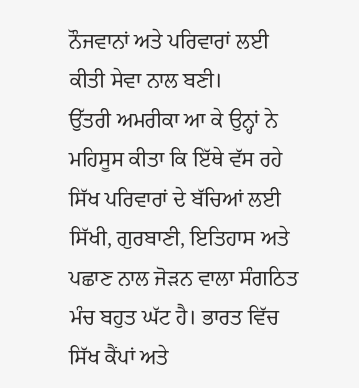ਨੌਜਵਾਨਾਂ ਅਤੇ ਪਰਿਵਾਰਾਂ ਲਈ ਕੀਤੀ ਸੇਵਾ ਨਾਲ ਬਣੀ।
ਉੱਤਰੀ ਅਮਰੀਕਾ ਆ ਕੇ ਉਨ੍ਹਾਂ ਨੇ ਮਹਿਸੂਸ ਕੀਤਾ ਕਿ ਇੱਥੇ ਵੱਸ ਰਹੇ ਸਿੱਖ ਪਰਿਵਾਰਾਂ ਦੇ ਬੱਚਿਆਂ ਲਈ ਸਿੱਖੀ, ਗੁਰਬਾਣੀ, ਇਤਿਹਾਸ ਅਤੇ ਪਛਾਣ ਨਾਲ ਜੋੜਨ ਵਾਲਾ ਸੰਗਠਿਤ ਮੰਚ ਬਹੁਤ ਘੱਟ ਹੈ। ਭਾਰਤ ਵਿੱਚ ਸਿੱਖ ਕੈਂਪਾਂ ਅਤੇ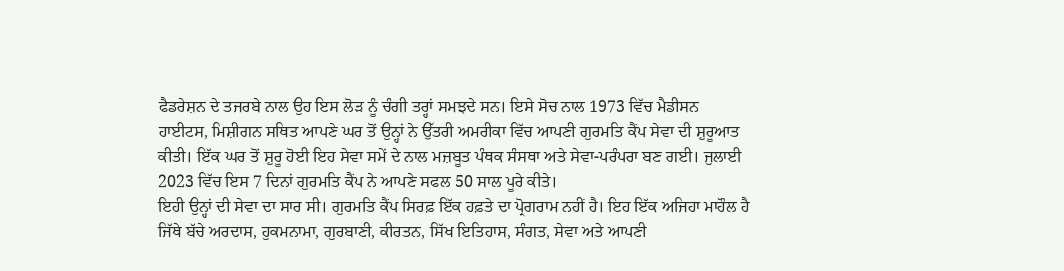ਫੈਡਰੇਸ਼ਨ ਦੇ ਤਜਰਬੇ ਨਾਲ ਉਹ ਇਸ ਲੋੜ ਨੂੰ ਚੰਗੀ ਤਰ੍ਹਾਂ ਸਮਝਦੇ ਸਨ। ਇਸੇ ਸੋਚ ਨਾਲ 1973 ਵਿੱਚ ਮੈਡੀਸਨ ਹਾਈਟਸ, ਮਿਸ਼ੀਗਨ ਸਥਿਤ ਆਪਣੇ ਘਰ ਤੋਂ ਉਨ੍ਹਾਂ ਨੇ ਉੱਤਰੀ ਅਮਰੀਕਾ ਵਿੱਚ ਆਪਣੀ ਗੁਰਮਤਿ ਕੈਂਪ ਸੇਵਾ ਦੀ ਸ਼ੁਰੂਆਤ ਕੀਤੀ। ਇੱਕ ਘਰ ਤੋਂ ਸ਼ੁਰੂ ਹੋਈ ਇਹ ਸੇਵਾ ਸਮੇਂ ਦੇ ਨਾਲ ਮਜ਼ਬੂਤ ਪੰਥਕ ਸੰਸਥਾ ਅਤੇ ਸੇਵਾ-ਪਰੰਪਰਾ ਬਣ ਗਈ। ਜੁਲਾਈ 2023 ਵਿੱਚ ਇਸ 7 ਦਿਨਾਂ ਗੁਰਮਤਿ ਕੈਂਪ ਨੇ ਆਪਣੇ ਸਫਲ 50 ਸਾਲ ਪੂਰੇ ਕੀਤੇ।
ਇਹੀ ਉਨ੍ਹਾਂ ਦੀ ਸੇਵਾ ਦਾ ਸਾਰ ਸੀ। ਗੁਰਮਤਿ ਕੈਂਪ ਸਿਰਫ਼ ਇੱਕ ਹਫ਼ਤੇ ਦਾ ਪ੍ਰੋਗਰਾਮ ਨਹੀਂ ਹੈ। ਇਹ ਇੱਕ ਅਜਿਹਾ ਮਾਹੌਲ ਹੈ ਜਿੱਥੇ ਬੱਚੇ ਅਰਦਾਸ, ਹੁਕਮਨਾਮਾ, ਗੁਰਬਾਣੀ, ਕੀਰਤਨ, ਸਿੱਖ ਇਤਿਹਾਸ, ਸੰਗਤ, ਸੇਵਾ ਅਤੇ ਆਪਣੀ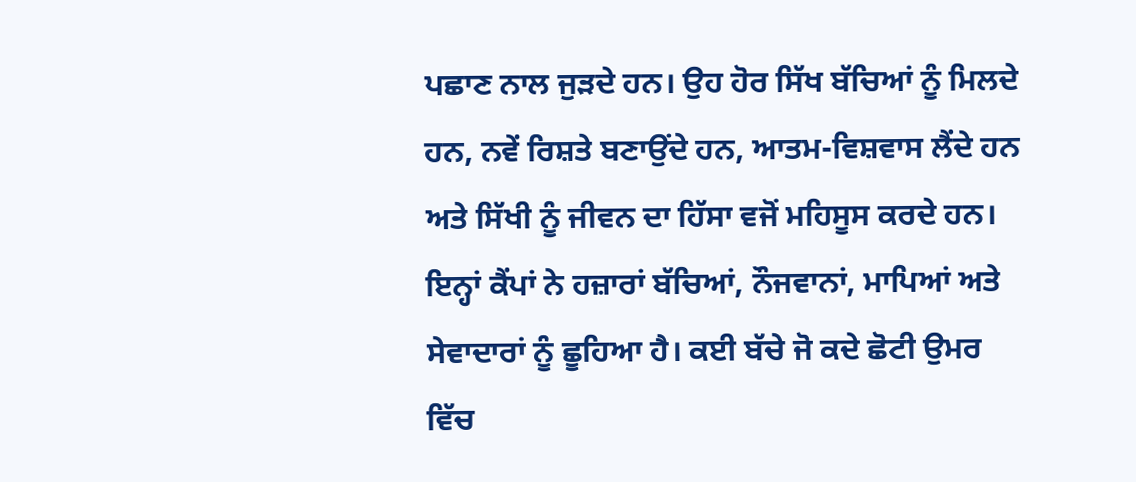ਪਛਾਣ ਨਾਲ ਜੁੜਦੇ ਹਨ। ਉਹ ਹੋਰ ਸਿੱਖ ਬੱਚਿਆਂ ਨੂੰ ਮਿਲਦੇ ਹਨ, ਨਵੇਂ ਰਿਸ਼ਤੇ ਬਣਾਉਂਦੇ ਹਨ, ਆਤਮ-ਵਿਸ਼ਵਾਸ ਲੈਂਦੇ ਹਨ ਅਤੇ ਸਿੱਖੀ ਨੂੰ ਜੀਵਨ ਦਾ ਹਿੱਸਾ ਵਜੋਂ ਮਹਿਸੂਸ ਕਰਦੇ ਹਨ। ਇਨ੍ਹਾਂ ਕੈਂਪਾਂ ਨੇ ਹਜ਼ਾਰਾਂ ਬੱਚਿਆਂ, ਨੌਜਵਾਨਾਂ, ਮਾਪਿਆਂ ਅਤੇ ਸੇਵਾਦਾਰਾਂ ਨੂੰ ਛੂਹਿਆ ਹੈ। ਕਈ ਬੱਚੇ ਜੋ ਕਦੇ ਛੋਟੀ ਉਮਰ ਵਿੱਚ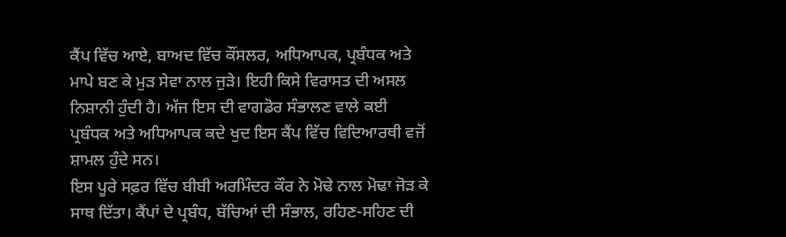ਕੈਂਪ ਵਿੱਚ ਆਏ, ਬਾਅਦ ਵਿੱਚ ਕੌਂਸਲਰ, ਅਧਿਆਪਕ, ਪ੍ਰਬੰਧਕ ਅਤੇ ਮਾਪੇ ਬਣ ਕੇ ਮੁੜ ਸੇਵਾ ਨਾਲ ਜੁੜੇ। ਇਹੀ ਕਿਸੇ ਵਿਰਾਸਤ ਦੀ ਅਸਲ ਨਿਸ਼ਾਨੀ ਹੁੰਦੀ ਹੈ। ਅੱਜ ਇਸ ਦੀ ਵਾਗਡੋਰ ਸੰਭਾਲਣ ਵਾਲੇ ਕਈ ਪ੍ਰਬੰਧਕ ਅਤੇ ਅਧਿਆਪਕ ਕਦੇ ਖੁਦ ਇਸ ਕੈਂਪ ਵਿੱਚ ਵਿਦਿਆਰਥੀ ਵਜੋਂ ਸ਼ਾਮਲ ਹੁੰਦੇ ਸਨ।
ਇਸ ਪੂਰੇ ਸਫ਼ਰ ਵਿੱਚ ਬੀਬੀ ਅਰਮਿੰਦਰ ਕੌਰ ਨੇ ਮੋਢੇ ਨਾਲ ਮੋਢਾ ਜੋੜ ਕੇ ਸਾਥ ਦਿੱਤਾ। ਕੈਂਪਾਂ ਦੇ ਪ੍ਰਬੰਧ, ਬੱਚਿਆਂ ਦੀ ਸੰਭਾਲ, ਰਹਿਣ-ਸਹਿਣ ਦੀ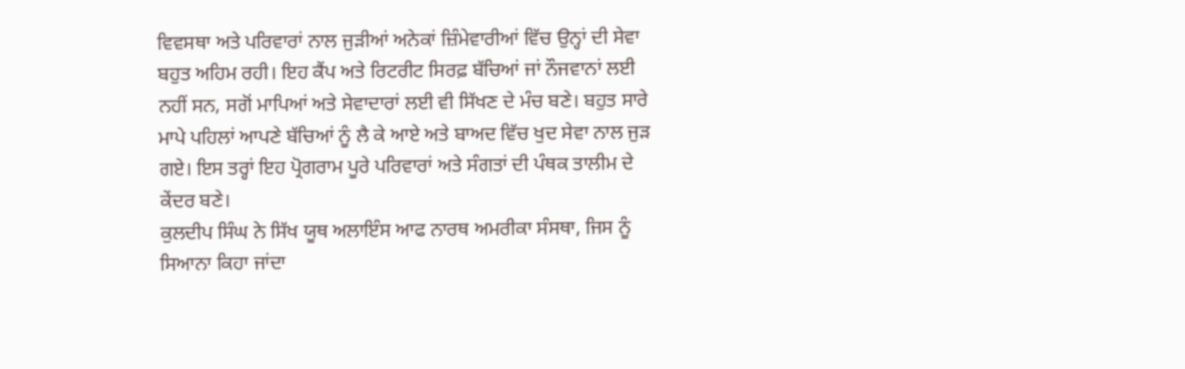ਵਿਵਸਥਾ ਅਤੇ ਪਰਿਵਾਰਾਂ ਨਾਲ ਜੁੜੀਆਂ ਅਨੇਕਾਂ ਜ਼ਿੰਮੇਵਾਰੀਆਂ ਵਿੱਚ ਉਨ੍ਹਾਂ ਦੀ ਸੇਵਾ ਬਹੁਤ ਅਹਿਮ ਰਹੀ। ਇਹ ਕੈਂਪ ਅਤੇ ਰਿਟਰੀਟ ਸਿਰਫ਼ ਬੱਚਿਆਂ ਜਾਂ ਨੌਜਵਾਨਾਂ ਲਈ ਨਹੀਂ ਸਨ, ਸਗੋਂ ਮਾਪਿਆਂ ਅਤੇ ਸੇਵਾਦਾਰਾਂ ਲਈ ਵੀ ਸਿੱਖਣ ਦੇ ਮੰਚ ਬਣੇ। ਬਹੁਤ ਸਾਰੇ ਮਾਪੇ ਪਹਿਲਾਂ ਆਪਣੇ ਬੱਚਿਆਂ ਨੂੰ ਲੈ ਕੇ ਆਏ ਅਤੇ ਬਾਅਦ ਵਿੱਚ ਖੁਦ ਸੇਵਾ ਨਾਲ ਜੁੜ ਗਏ। ਇਸ ਤਰ੍ਹਾਂ ਇਹ ਪ੍ਰੋਗਰਾਮ ਪੂਰੇ ਪਰਿਵਾਰਾਂ ਅਤੇ ਸੰਗਤਾਂ ਦੀ ਪੰਥਕ ਤਾਲੀਮ ਦੇ ਕੇਂਦਰ ਬਣੇ।
ਕੁਲਦੀਪ ਸਿੰਘ ਨੇ ਸਿੱਖ ਯੂਥ ਅਲਾਇੰਸ ਆਫ ਨਾਰਥ ਅਮਰੀਕਾ ਸੰਸਥਾ, ਜਿਸ ਨੂੰ ਸਿਆਨਾ ਕਿਹਾ ਜਾਂਦਾ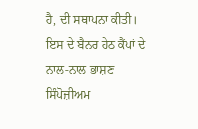ਹੈ, ਦੀ ਸਥਾਪਨਾ ਕੀਤੀ। ਇਸ ਦੇ ਬੈਨਰ ਹੇਠ ਕੈਂਪਾਂ ਦੇ ਨਾਲ-ਨਾਲ ਭਾਸ਼ਣ ਸਿੰਪੋਜ਼ੀਅਮ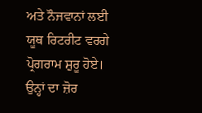ਅਤੇ ਨੌਜਵਾਨਾਂ ਲਈ ਯੂਥ ਰਿਟਰੀਟ ਵਰਗੇ ਪ੍ਰੋਗਰਾਮ ਸ਼ੁਰੂ ਹੋਏ। ਉਨ੍ਹਾਂ ਦਾ ਜ਼ੋਰ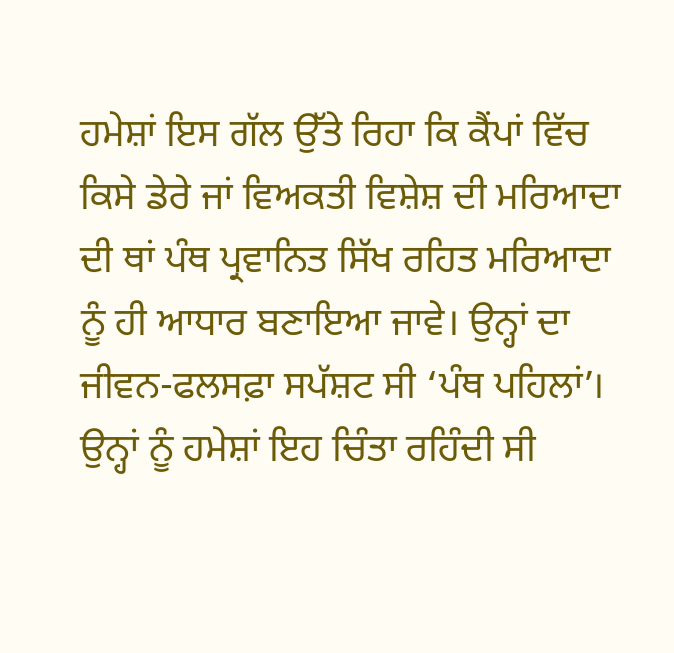ਹਮੇਸ਼ਾਂ ਇਸ ਗੱਲ ਉੱਤੇ ਰਿਹਾ ਕਿ ਕੈਂਪਾਂ ਵਿੱਚ ਕਿਸੇ ਡੇਰੇ ਜਾਂ ਵਿਅਕਤੀ ਵਿਸ਼ੇਸ਼ ਦੀ ਮਰਿਆਦਾ ਦੀ ਥਾਂ ਪੰਥ ਪ੍ਰਵਾਨਿਤ ਸਿੱਖ ਰਹਿਤ ਮਰਿਆਦਾ ਨੂੰ ਹੀ ਆਧਾਰ ਬਣਾਇਆ ਜਾਵੇ। ਉਨ੍ਹਾਂ ਦਾ ਜੀਵਨ-ਫਲਸਫ਼ਾ ਸਪੱਸ਼ਟ ਸੀ ‘ਪੰਥ ਪਹਿਲਾਂ’।
ਉਨ੍ਹਾਂ ਨੂੰ ਹਮੇਸ਼ਾਂ ਇਹ ਚਿੰਤਾ ਰਹਿੰਦੀ ਸੀ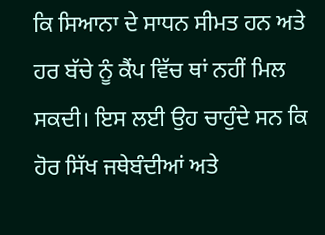ਕਿ ਸਿਆਨਾ ਦੇ ਸਾਧਨ ਸੀਮਤ ਹਨ ਅਤੇ ਹਰ ਬੱਚੇ ਨੂੰ ਕੈਂਪ ਵਿੱਚ ਥਾਂ ਨਹੀਂ ਮਿਲ ਸਕਦੀ। ਇਸ ਲਈ ਉਹ ਚਾਹੁੰਦੇ ਸਨ ਕਿ ਹੋਰ ਸਿੱਖ ਜਥੇਬੰਦੀਆਂ ਅਤੇ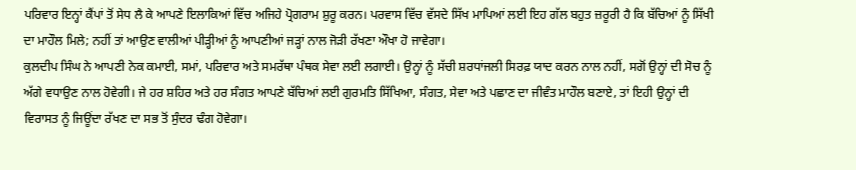ਪਰਿਵਾਰ ਇਨ੍ਹਾਂ ਕੈਂਪਾਂ ਤੋਂ ਸੇਧ ਲੈ ਕੇ ਆਪਣੇ ਇਲਾਕਿਆਂ ਵਿੱਚ ਅਜਿਹੇ ਪ੍ਰੋਗਰਾਮ ਸ਼ੁਰੂ ਕਰਨ। ਪਰਵਾਸ ਵਿੱਚ ਵੱਸਦੇ ਸਿੱਖ ਮਾਪਿਆਂ ਲਈ ਇਹ ਗੱਲ ਬਹੁਤ ਜ਼ਰੂਰੀ ਹੈ ਕਿ ਬੱਚਿਆਂ ਨੂੰ ਸਿੱਖੀ ਦਾ ਮਾਹੌਲ ਮਿਲੇ; ਨਹੀਂ ਤਾਂ ਆਉਣ ਵਾਲੀਆਂ ਪੀੜ੍ਹੀਆਂ ਨੂੰ ਆਪਣੀਆਂ ਜੜ੍ਹਾਂ ਨਾਲ ਜੋੜੀ ਰੱਖਣਾ ਔਖਾ ਹੋ ਜਾਵੇਗਾ।
ਕੁਲਦੀਪ ਸਿੰਘ ਨੇ ਆਪਣੀ ਨੇਕ ਕਮਾਈ, ਸਮਾਂ, ਪਰਿਵਾਰ ਅਤੇ ਸਮਰੱਥਾ ਪੰਥਕ ਸੇਵਾ ਲਈ ਲਗਾਈ। ਉਨ੍ਹਾਂ ਨੂੰ ਸੱਚੀ ਸ਼ਰਧਾਂਜਲੀ ਸਿਰਫ਼ ਯਾਦ ਕਰਨ ਨਾਲ ਨਹੀਂ, ਸਗੋਂ ਉਨ੍ਹਾਂ ਦੀ ਸੋਚ ਨੂੰ ਅੱਗੇ ਵਧਾਉਣ ਨਾਲ ਹੋਵੇਗੀ। ਜੇ ਹਰ ਸ਼ਹਿਰ ਅਤੇ ਹਰ ਸੰਗਤ ਆਪਣੇ ਬੱਚਿਆਂ ਲਈ ਗੁਰਮਤਿ ਸਿੱਖਿਆ, ਸੰਗਤ, ਸੇਵਾ ਅਤੇ ਪਛਾਣ ਦਾ ਜੀਵੰਤ ਮਾਹੌਲ ਬਣਾਏ, ਤਾਂ ਇਹੀ ਉਨ੍ਹਾਂ ਦੀ ਵਿਰਾਸਤ ਨੂੰ ਜਿਊਂਦਾ ਰੱਖਣ ਦਾ ਸਭ ਤੋਂ ਸੁੰਦਰ ਢੰਗ ਹੋਵੇਗਾ।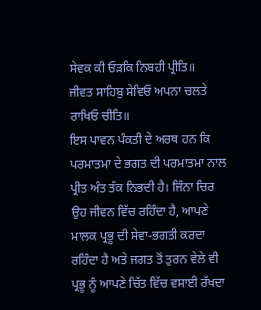ਸੇਵਕ ਕੀ ਓੜਕਿ ਨਿਬਹੀ ਪ੍ਰੀਤਿ॥
ਜੀਵਤ ਸਾਹਿਬੁ ਸੇਵਿਓ ਅਪਨਾ ਚਲਤੇ ਰਾਖਿਓ ਚੀਤਿ॥
ਇਸ ਪਾਵਨ ਪੰਕਤੀ ਦੇ ਅਰਥ ਹਨ ਕਿ ਪਰਮਾਤਮਾ ਦੇ ਭਗਤ ਦੀ ਪਰਮਾਤਮਾ ਨਾਲ ਪ੍ਰੀਤ ਅੰਤ ਤੱਕ ਨਿਭਦੀ ਹੈ। ਜਿੰਨਾ ਚਿਰ ਉਹ ਜੀਵਨ ਵਿੱਚ ਰਹਿੰਦਾ ਹੈ, ਆਪਣੇ ਮਾਲਕ ਪ੍ਰਭੂ ਦੀ ਸੇਵਾ-ਭਗਤੀ ਕਰਦਾ ਰਹਿੰਦਾ ਹੈ ਅਤੇ ਜਗਤ ਤੋਂ ਤੁਰਨ ਵੇਲੇ ਵੀ ਪ੍ਰਭੂ ਨੂੰ ਆਪਣੇ ਚਿੱਤ ਵਿੱਚ ਵਸਾਈ ਰੱਖਦਾ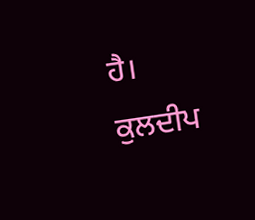ਹੈ। ਕੁਲਦੀਪ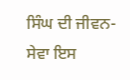ਸਿੰਘ ਦੀ ਜੀਵਨ-ਸੇਵਾ ਇਸ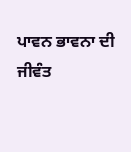ਪਾਵਨ ਭਾਵਨਾ ਦੀ ਜੀਵੰਤ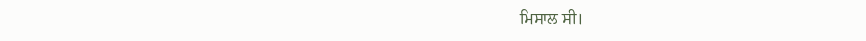ਮਿਸਾਲ ਸੀ।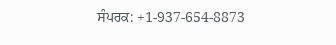ਸੰਪਰਕ: +1-937-654-8873